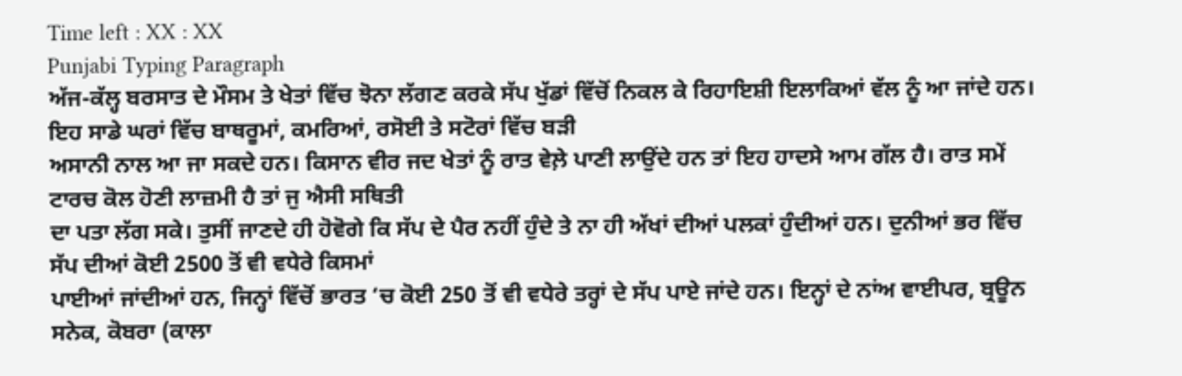Time left : XX : XX
Punjabi Typing Paragraph
ਅੱਜ-ਕੱਲ੍ਹ ਬਰਸਾਤ ਦੇ ਮੌਸਮ ਤੇ ਖੇਤਾਂ ਵਿੱਚ ਝੋਨਾ ਲੱਗਣ ਕਰਕੇ ਸੱਪ ਖੁੱਡਾਂ ਵਿੱਚੋਂ ਨਿਕਲ ਕੇ ਰਿਹਾਇਸ਼ੀ ਇਲਾਕਿਆਂ ਵੱਲ ਨੂੰ ਆ ਜਾਂਦੇ ਹਨ। ਇਹ ਸਾਡੇ ਘਰਾਂ ਵਿੱਚ ਬਾਥਰੂਮਾਂ, ਕਮਰਿਆਂ, ਰਸੋਈ ਤੇ ਸਟੋਰਾਂ ਵਿੱਚ ਬੜੀ
ਅਸਾਨੀ ਨਾਲ ਆ ਜਾ ਸਕਦੇ ਹਨ। ਕਿਸਾਨ ਵੀਰ ਜਦ ਖੇਤਾਂ ਨੂੰ ਰਾਤ ਵੇਲ਼ੇ ਪਾਣੀ ਲਾਉਂਦੇ ਹਨ ਤਾਂ ਇਹ ਹਾਦਸੇ ਆਮ ਗੱਲ ਹੈ। ਰਾਤ ਸਮੇਂ ਟਾਰਚ ਕੋਲ ਹੋਣੀ ਲਾਜ਼ਮੀ ਹੈ ਤਾਂ ਜੁ ਐਸੀ ਸਥਿਤੀ
ਦਾ ਪਤਾ ਲੱਗ ਸਕੇ। ਤੁਸੀਂ ਜਾਣਦੇ ਹੀ ਹੋਵੋਗੇ ਕਿ ਸੱਪ ਦੇ ਪੈਰ ਨਹੀਂ ਹੁੰਦੇ ਤੇ ਨਾ ਹੀ ਅੱਖਾਂ ਦੀਆਂ ਪਲਕਾਂ ਹੁੰਦੀਆਂ ਹਨ। ਦੁਨੀਆਂ ਭਰ ਵਿੱਚ ਸੱਪ ਦੀਆਂ ਕੋਈ 2500 ਤੋਂ ਵੀ ਵਧੇਰੇ ਕਿਸਮਾਂ
ਪਾਈਆਂ ਜਾਂਦੀਆਂ ਹਨ, ਜਿਨ੍ਹਾਂ ਵਿੱਚੋਂ ਭਾਰਤ ‘ਚ ਕੋਈ 250 ਤੋਂ ਵੀ ਵਧੇਰੇ ਤਰ੍ਹਾਂ ਦੇ ਸੱਪ ਪਾਏ ਜਾਂਦੇ ਹਨ। ਇਨ੍ਹਾਂ ਦੇ ਨਾਂਅ ਵਾਈਪਰ, ਬ੍ਰਊਨ ਸਨੇਕ, ਕੋਬਰਾ (ਕਾਲਾ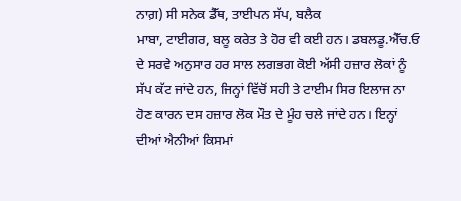ਨਾਗ਼) ਸੀ ਸਨੇਕ ਡੈੱਥ, ਤਾਈਪਨ ਸੱਪ, ਬਲੈਕ
ਮਾਬਾ, ਟਾਈਗਰ, ਬਲੂ ਕਰੇਤ ਤੇ ਹੋਰ ਵੀ ਕਈ ਹਨ। ਡਬਲਡੂ.ਐੱਚ.ਓ ਦੇ ਸਰਵੇ ਅਨੁਸਾਰ ਹਰ ਸਾਲ ਲਗਭਗ ਕੋਈ ਅੱਸੀ ਹਜ਼ਾਰ ਲੋਕਾਂ ਨੂੰ ਸੱਪ ਕੱਟ ਜਾਂਦੇ ਹਨ, ਜਿਨ੍ਹਾਂ ਵਿੱਚੋਂ ਸਹੀ ਤੇ ਟਾਈਮ ਸਿਰ ਇਲਾਜ ਨਾ
ਹੋਣ ਕਾਰਨ ਦਸ ਹਜ਼ਾਰ ਲੋਕ ਮੌਤ ਦੇ ਮੂੰਹ ਚਲੇ ਜਾਂਦੇ ਹਨ। ਇਨ੍ਹਾਂ ਦੀਆਂ ਐਨੀਆਂ ਕਿਸਮਾਂ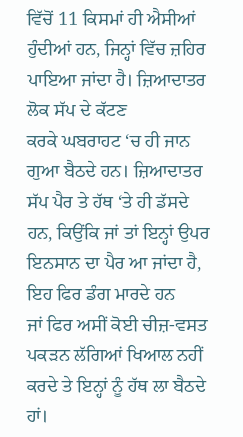ਵਿੱਚੋਂ 11 ਕਿਸਮਾਂ ਹੀ ਐਸੀਆਂ ਹੁੰਦੀਆਂ ਹਨ, ਜਿਨ੍ਹਾਂ ਵਿੱਚ ਜ਼ਹਿਰ ਪਾਇਆ ਜਾਂਦਾ ਹੈ। ਜ਼ਿਆਦਾਤਰ ਲੋਕ ਸੱਪ ਦੇ ਕੱਟਣ
ਕਰਕੇ ਘਬਰਾਹਟ ‘ਚ ਹੀ ਜਾਨ ਗੁਆ ਬੈਠਦੇ ਹਨ। ਜ਼ਿਆਦਾਤਰ ਸੱਪ ਪੈਰ ਤੇ ਹੱਥ ‘ਤੇ ਹੀ ਡੱਸਦੇ ਹਨ, ਕਿਉਂਕਿ ਜਾਂ ਤਾਂ ਇਨ੍ਹਾਂ ਉਪਰ ਇਨਸਾਨ ਦਾ ਪੈਰ ਆ ਜਾਂਦਾ ਹੈ, ਇਹ ਫਿਰ ਡੰਗ ਮਾਰਦੇ ਹਨ
ਜਾਂ ਫਿਰ ਅਸੀਂ ਕੋਈ ਚੀਜ਼-ਵਸਤ ਪਕੜਨ ਲੱਗਿਆਂ ਖਿਆਲ ਨਹੀਂ ਕਰਦੇ ਤੇ ਇਨ੍ਹਾਂ ਨੂੰ ਹੱਥ ਲਾ ਬੈਠਦੇ ਹਾਂ।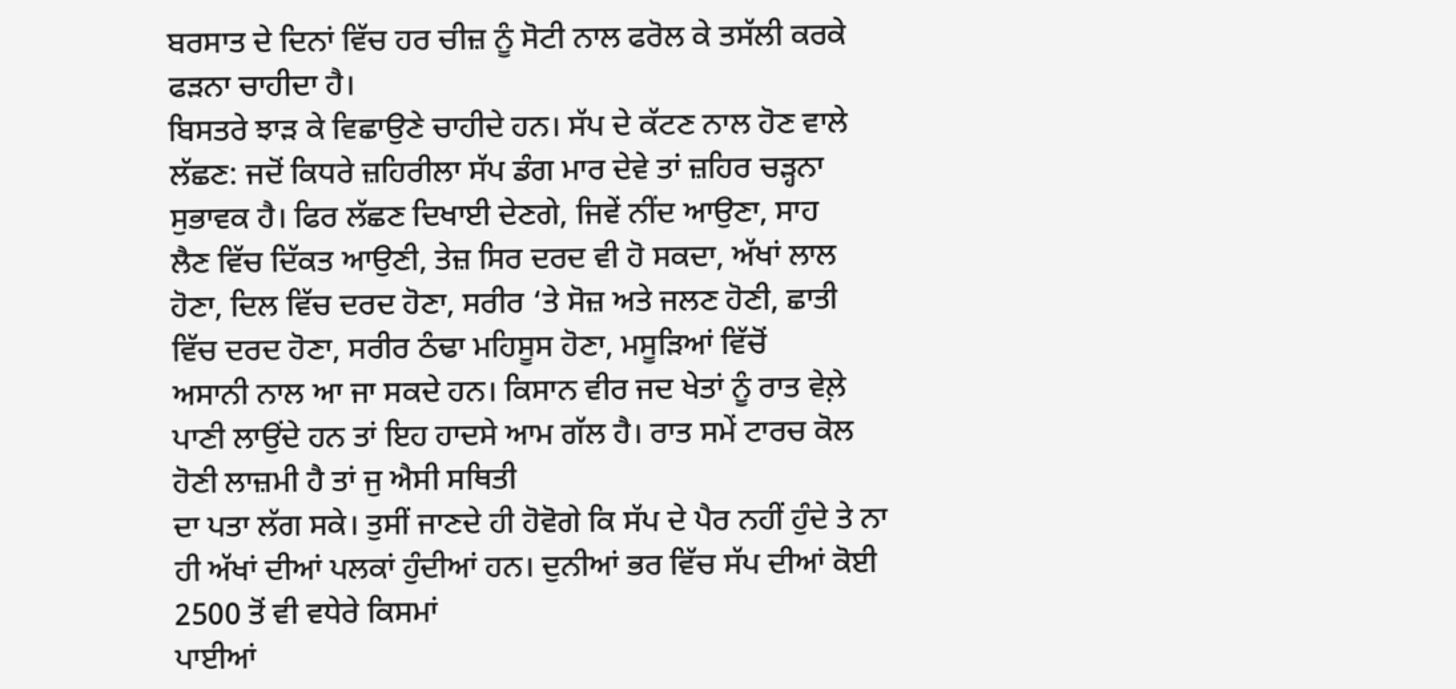ਬਰਸਾਤ ਦੇ ਦਿਨਾਂ ਵਿੱਚ ਹਰ ਚੀਜ਼ ਨੂੰ ਸੋਟੀ ਨਾਲ ਫਰੋਲ ਕੇ ਤਸੱਲੀ ਕਰਕੇ ਫੜਨਾ ਚਾਹੀਦਾ ਹੈ।
ਬਿਸਤਰੇ ਝਾੜ ਕੇ ਵਿਛਾਉਣੇ ਚਾਹੀਦੇ ਹਨ। ਸੱਪ ਦੇ ਕੱਟਣ ਨਾਲ ਹੋਣ ਵਾਲੇ ਲੱਛਣ: ਜਦੋਂ ਕਿਧਰੇ ਜ਼ਹਿਰੀਲਾ ਸੱਪ ਡੰਗ ਮਾਰ ਦੇਵੇ ਤਾਂ ਜ਼ਹਿਰ ਚੜ੍ਹਨਾ ਸੁਭਾਵਕ ਹੈ। ਫਿਰ ਲੱਛਣ ਦਿਖਾਈ ਦੇਣਗੇ, ਜਿਵੇਂ ਨੀਂਦ ਆਉਣਾ, ਸਾਹ
ਲੈਣ ਵਿੱਚ ਦਿੱਕਤ ਆਉਣੀ, ਤੇਜ਼ ਸਿਰ ਦਰਦ ਵੀ ਹੋ ਸਕਦਾ, ਅੱਖਾਂ ਲਾਲ ਹੋਣਾ, ਦਿਲ ਵਿੱਚ ਦਰਦ ਹੋਣਾ, ਸਰੀਰ ‘ਤੇ ਸੋਜ਼ ਅਤੇ ਜਲਣ ਹੋਣੀ, ਛਾਤੀ ਵਿੱਚ ਦਰਦ ਹੋਣਾ, ਸਰੀਰ ਠੰਢਾ ਮਹਿਸੂਸ ਹੋਣਾ, ਮਸੂੜਿਆਂ ਵਿੱਚੋਂ
ਅਸਾਨੀ ਨਾਲ ਆ ਜਾ ਸਕਦੇ ਹਨ। ਕਿਸਾਨ ਵੀਰ ਜਦ ਖੇਤਾਂ ਨੂੰ ਰਾਤ ਵੇਲ਼ੇ ਪਾਣੀ ਲਾਉਂਦੇ ਹਨ ਤਾਂ ਇਹ ਹਾਦਸੇ ਆਮ ਗੱਲ ਹੈ। ਰਾਤ ਸਮੇਂ ਟਾਰਚ ਕੋਲ ਹੋਣੀ ਲਾਜ਼ਮੀ ਹੈ ਤਾਂ ਜੁ ਐਸੀ ਸਥਿਤੀ
ਦਾ ਪਤਾ ਲੱਗ ਸਕੇ। ਤੁਸੀਂ ਜਾਣਦੇ ਹੀ ਹੋਵੋਗੇ ਕਿ ਸੱਪ ਦੇ ਪੈਰ ਨਹੀਂ ਹੁੰਦੇ ਤੇ ਨਾ ਹੀ ਅੱਖਾਂ ਦੀਆਂ ਪਲਕਾਂ ਹੁੰਦੀਆਂ ਹਨ। ਦੁਨੀਆਂ ਭਰ ਵਿੱਚ ਸੱਪ ਦੀਆਂ ਕੋਈ 2500 ਤੋਂ ਵੀ ਵਧੇਰੇ ਕਿਸਮਾਂ
ਪਾਈਆਂ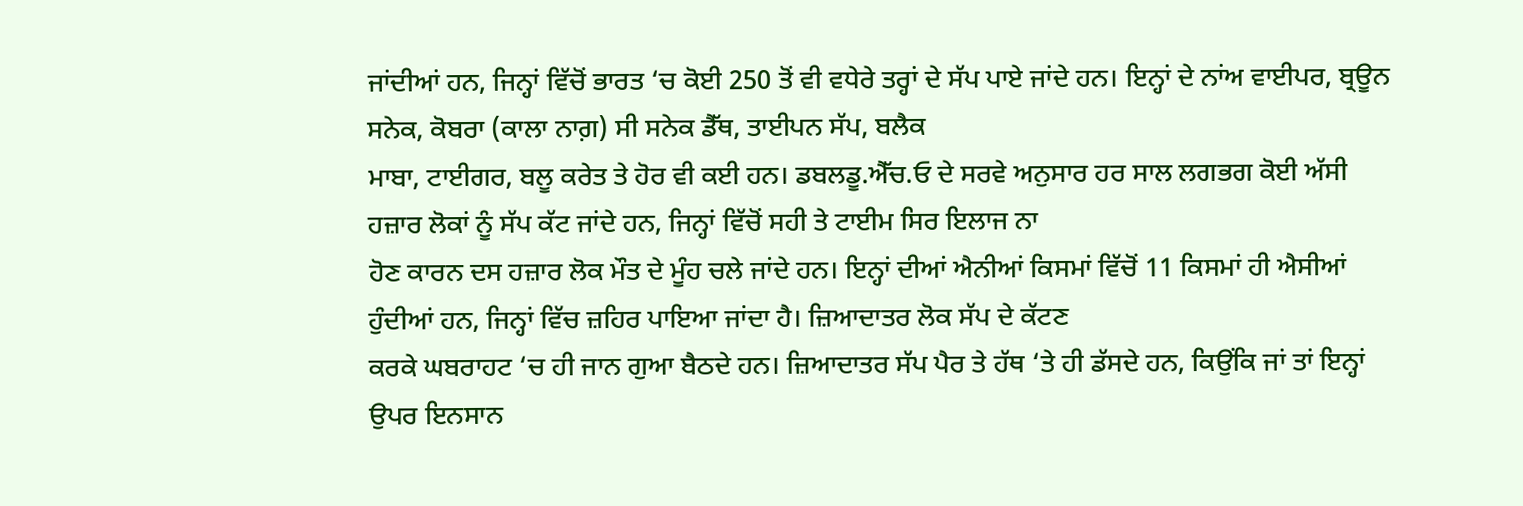ਜਾਂਦੀਆਂ ਹਨ, ਜਿਨ੍ਹਾਂ ਵਿੱਚੋਂ ਭਾਰਤ ‘ਚ ਕੋਈ 250 ਤੋਂ ਵੀ ਵਧੇਰੇ ਤਰ੍ਹਾਂ ਦੇ ਸੱਪ ਪਾਏ ਜਾਂਦੇ ਹਨ। ਇਨ੍ਹਾਂ ਦੇ ਨਾਂਅ ਵਾਈਪਰ, ਬ੍ਰਊਨ ਸਨੇਕ, ਕੋਬਰਾ (ਕਾਲਾ ਨਾਗ਼) ਸੀ ਸਨੇਕ ਡੈੱਥ, ਤਾਈਪਨ ਸੱਪ, ਬਲੈਕ
ਮਾਬਾ, ਟਾਈਗਰ, ਬਲੂ ਕਰੇਤ ਤੇ ਹੋਰ ਵੀ ਕਈ ਹਨ। ਡਬਲਡੂ.ਐੱਚ.ਓ ਦੇ ਸਰਵੇ ਅਨੁਸਾਰ ਹਰ ਸਾਲ ਲਗਭਗ ਕੋਈ ਅੱਸੀ ਹਜ਼ਾਰ ਲੋਕਾਂ ਨੂੰ ਸੱਪ ਕੱਟ ਜਾਂਦੇ ਹਨ, ਜਿਨ੍ਹਾਂ ਵਿੱਚੋਂ ਸਹੀ ਤੇ ਟਾਈਮ ਸਿਰ ਇਲਾਜ ਨਾ
ਹੋਣ ਕਾਰਨ ਦਸ ਹਜ਼ਾਰ ਲੋਕ ਮੌਤ ਦੇ ਮੂੰਹ ਚਲੇ ਜਾਂਦੇ ਹਨ। ਇਨ੍ਹਾਂ ਦੀਆਂ ਐਨੀਆਂ ਕਿਸਮਾਂ ਵਿੱਚੋਂ 11 ਕਿਸਮਾਂ ਹੀ ਐਸੀਆਂ ਹੁੰਦੀਆਂ ਹਨ, ਜਿਨ੍ਹਾਂ ਵਿੱਚ ਜ਼ਹਿਰ ਪਾਇਆ ਜਾਂਦਾ ਹੈ। ਜ਼ਿਆਦਾਤਰ ਲੋਕ ਸੱਪ ਦੇ ਕੱਟਣ
ਕਰਕੇ ਘਬਰਾਹਟ ‘ਚ ਹੀ ਜਾਨ ਗੁਆ ਬੈਠਦੇ ਹਨ। ਜ਼ਿਆਦਾਤਰ ਸੱਪ ਪੈਰ ਤੇ ਹੱਥ ‘ਤੇ ਹੀ ਡੱਸਦੇ ਹਨ, ਕਿਉਂਕਿ ਜਾਂ ਤਾਂ ਇਨ੍ਹਾਂ ਉਪਰ ਇਨਸਾਨ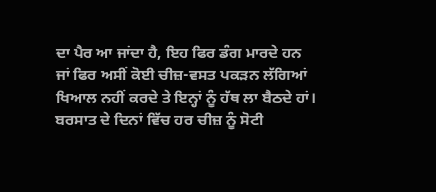ਦਾ ਪੈਰ ਆ ਜਾਂਦਾ ਹੈ, ਇਹ ਫਿਰ ਡੰਗ ਮਾਰਦੇ ਹਨ
ਜਾਂ ਫਿਰ ਅਸੀਂ ਕੋਈ ਚੀਜ਼-ਵਸਤ ਪਕੜਨ ਲੱਗਿਆਂ ਖਿਆਲ ਨਹੀਂ ਕਰਦੇ ਤੇ ਇਨ੍ਹਾਂ ਨੂੰ ਹੱਥ ਲਾ ਬੈਠਦੇ ਹਾਂ। ਬਰਸਾਤ ਦੇ ਦਿਨਾਂ ਵਿੱਚ ਹਰ ਚੀਜ਼ ਨੂੰ ਸੋਟੀ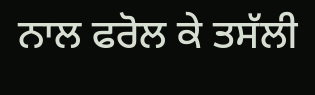ਨਾਲ ਫਰੋਲ ਕੇ ਤਸੱਲੀ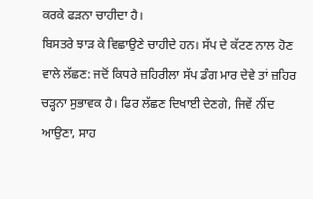ਕਰਕੇ ਫੜਨਾ ਚਾਹੀਦਾ ਹੈ।
ਬਿਸਤਰੇ ਝਾੜ ਕੇ ਵਿਛਾਉਣੇ ਚਾਹੀਦੇ ਹਨ। ਸੱਪ ਦੇ ਕੱਟਣ ਨਾਲ ਹੋਣ ਵਾਲੇ ਲੱਛਣ: ਜਦੋਂ ਕਿਧਰੇ ਜ਼ਹਿਰੀਲਾ ਸੱਪ ਡੰਗ ਮਾਰ ਦੇਵੇ ਤਾਂ ਜ਼ਹਿਰ ਚੜ੍ਹਨਾ ਸੁਭਾਵਕ ਹੈ। ਫਿਰ ਲੱਛਣ ਦਿਖਾਈ ਦੇਣਗੇ, ਜਿਵੇਂ ਨੀਂਦ ਆਉਣਾ, ਸਾਹ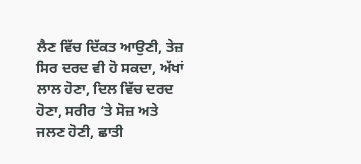ਲੈਣ ਵਿੱਚ ਦਿੱਕਤ ਆਉਣੀ, ਤੇਜ਼ ਸਿਰ ਦਰਦ ਵੀ ਹੋ ਸਕਦਾ, ਅੱਖਾਂ ਲਾਲ ਹੋਣਾ, ਦਿਲ ਵਿੱਚ ਦਰਦ ਹੋਣਾ, ਸਰੀਰ ‘ਤੇ ਸੋਜ਼ ਅਤੇ ਜਲਣ ਹੋਣੀ, ਛਾਤੀ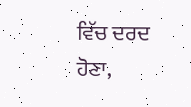ਵਿੱਚ ਦਰਦ ਹੋਣਾ,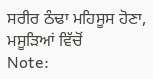ਸਰੀਰ ਠੰਢਾ ਮਹਿਸੂਸ ਹੋਣਾ, ਮਸੂੜਿਆਂ ਵਿੱਚੋਂ
Note: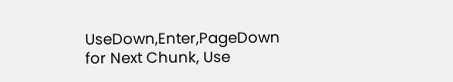UseDown,Enter,PageDown for Next Chunk, Use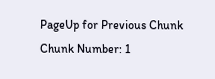PageUp for Previous Chunk
Chunk Number: 1